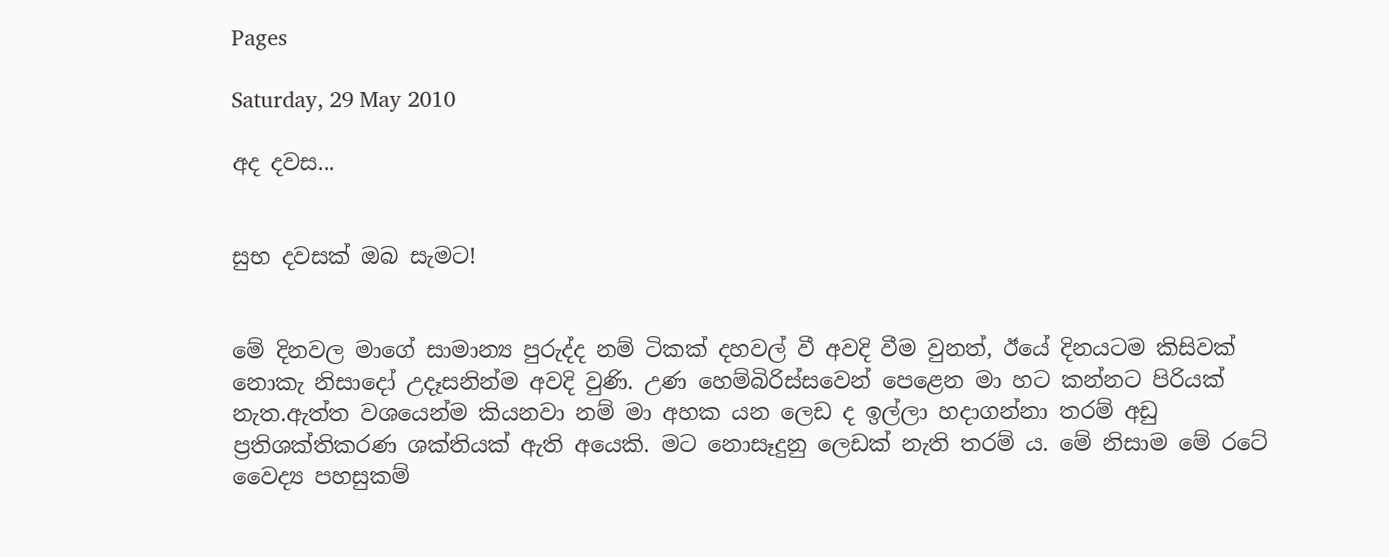Pages

Saturday, 29 May 2010

අද දවස...


සුභ දවසක් ඔබ සැමට!


මේ දිනවල මාගේ සාමාන්‍ය පුරුද්ද නම් ටිකක් දහවල් වී අවදි වීම වුනත්, ඊයේ දිනයටම කිසිවක් නොකැ නිසාදෝ උදෑසනින්ම අවදි වුණි. උණ හෙම්බිරිස්සවෙන් පෙළෙන මා හට කන්නට පිරියක් නැත.ඇත්ත වශයෙන්ම කියනවා නම් මා අහක යන ලෙඩ ද ඉල්ලා හදාගන්නා තරම් අඩු ප්‍රතිශක්තිකරණ ශක්තියක් ඇති අයෙකි. මට නොසෑදුනු ලෙඩක් නැති තරම් ය. මේ නිසාම මේ රටේ වෛද්‍ය පහසුකම්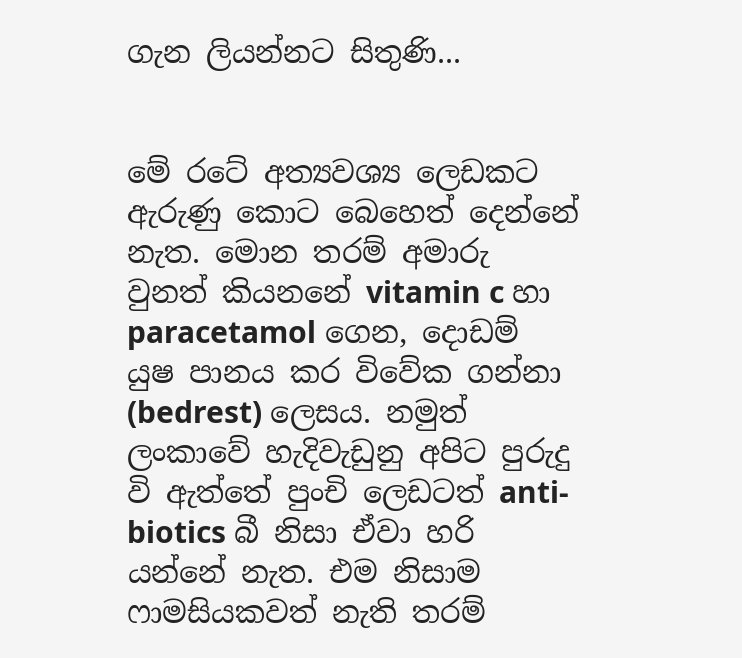ගැන ලියන්නට සිතුණි...


මේ රටේ අත්‍යවශ්‍ය ලෙඩකට ඇරුණු කොට බෙහෙත් දෙන්නේ නැත. මොන තරම් අමාරු වුනත් කියනනේ vitamin c හා paracetamol ගෙන, දොඩම් යුෂ පානය කර විවේක ගන්නා (bedrest) ලෙසය. නමුත් ලංකාවේ හැදිවැඩුනු අපිට පුරුදු වි ඇත්තේ පුංචි ලෙඩටත් anti-biotics බී නිසා ඒවා හරි යන්නේ නැත. එම නිසාම ෆාමසියකවත් නැති තරම්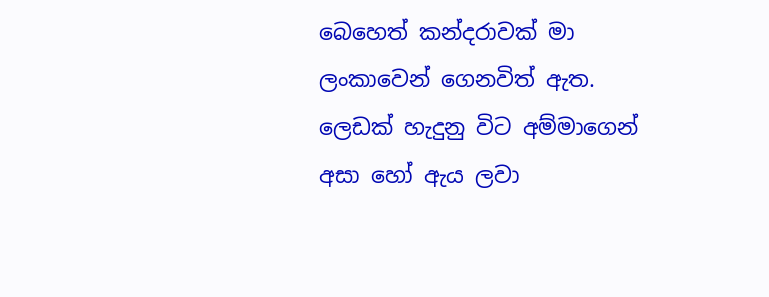බෙහෙත් කන්දරාවක් මා ලංකාවෙන් ගෙනවිත් ඇත. ලෙඩක් හැදුනු විට අම්මාගෙන් අසා හෝ ඇය ලවා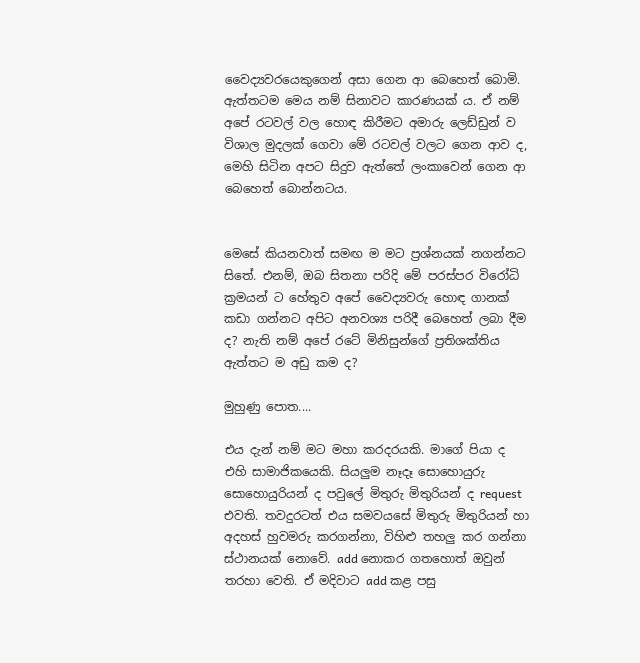වෛද්‍යවරයෙකුගෙන් අසා ගෙන ආ බෙහෙත් බොමි. ඇත්තටම මෙය නම් සිනාවට කාරණයක් ය. ඒ නම් අපේ රටවල් වල හොඳ කිරීමට අමාරු ලෙඩ්ඩුන් ව විශාල මුදලක් ගෙවා මේ රටවල් වලට ගෙන ආව ද, මෙහි සිටින අපට සිදුව ඇත්තේ ලංකාවෙන් ගෙන ආ බෙහෙත් බොන්නටය.


මෙසේ කියනවාත් සමඟ ම මට ප්‍රශ්නයක් නගන්නට සිතේ. එනම්, ඔබ සිතනා පරිදි මේ පරස්පර විරෝධි ක්‍රමයන් ට හේතුව අපේ වෛද්‍යවරු හොඳ ගානක් කඩා ගන්නට අපිට අනවශ්‍ය පරිදී බෙහෙත් ලබා දීම ද? නැති නම් අපේ රටේ මිනිසුන්ගේ ප්‍රතිශක්තිය ඇත්තට ම අඩු කම ද?

මුහුණු පොත....

එය දැන් නම් මට මහා කරදරයකි. මාගේ පියා ද එහි සාමාජිකයෙකි. සියලුම නෑදෑ සොහොයුරු සොහොයුරියන් ද පවුලේ මිතුරු මිතුරියන් ද request එවති. තවදුරටත් එය සමවයසේ මිතුරු මිතුරියන් හා අදහස් හුවමරු කරගන්නා, විහිළු තහලු කර ගන්නා ස්ථානයක් නොවේ. add නොකර ගතහොත් ඔවුන් තරහා වෙති. ඒ මදිවාට add කළ පසු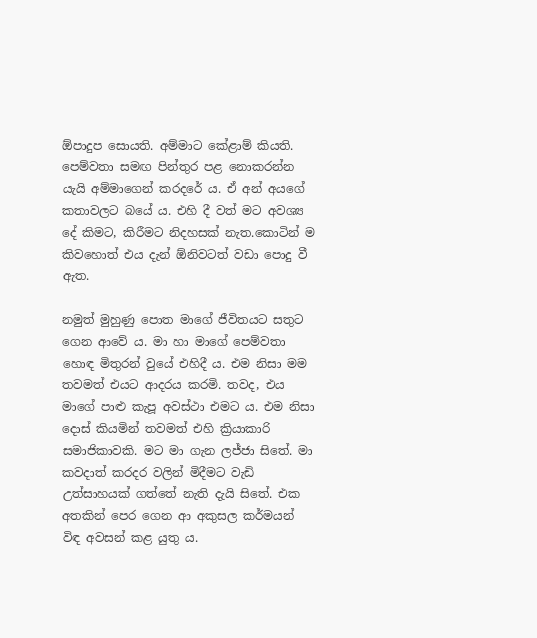ඕපාදුප සොයති. අම්මාට කේළාම් කියති. පෙම්වතා සමඟ පින්තුර පළ නොකරන්න යැයි අම්මාගෙන් කරදරේ ය. ඒ අන් අයගේ කතාවලට බයේ ය. එහි දී වත් මට අවශ්‍ය දේ කිමට, කිරීමට නිදහසක් නැත.කොටින් ම කිවහොත් එය දැන් ඕනිවටත් වඩා පොදු වී ඇත.

නමුත් මුහුණු පොත මාගේ ජීවිතයට සතුට ගෙන ආවේ ය. මා හා මාගේ පෙම්වතා හොඳ මිතුරන් වුයේ එහිදී ය. එම නිසා මම තවමත් එයට ආදරය කරමි. තවද, එය මාගේ පාළු කැපූ අවස්ථා එමට ය. එම නිසා දොස් කියමින් තවමත් එහි ක්‍රියාකාරි සමාජිකාවකි. මට මා ගැන ලජ්ජා සිතේ. මා කවදාත් කරදර වලින් මිදීමට වැඩි උත්සාහයක් ගත්තේ නැති දැ‍යි සිතේ. එක අතකින් පෙර ගෙන ආ අකුසල කර්මයන් විඳ අවසන් කළ යුතු ය.